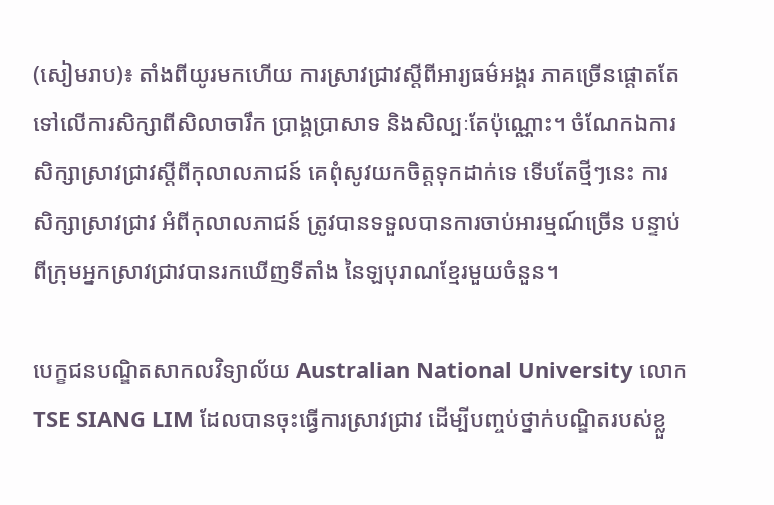(សៀមរាប)៖ តាំងពីយូរមកហើយ ការស្រាវជ្រាវស្តីពីអារ្យធម៌អង្គរ ភាគច្រើនផ្តោតតែទៅលើការសិក្សាពីសិលាចារឹក ប្រាង្គប្រាសាទ និងសិល្បៈតែប៉ុណ្ណោះ។ ចំណែកឯការសិក្សាស្រាវជ្រាវស្តីពីកុលាលភាជន៍ គេពុំសូវយកចិត្តទុកដាក់ទេ ទើបតែថ្មីៗនេះ ការសិក្សាស្រាវជ្រាវ អំពីកុលាលភាជន៍ ត្រូវបានទទួលបានការចាប់អារម្មណ៍ច្រើន បន្ទាប់ពីក្រុមអ្នកស្រាវជ្រាវបានរកឃើញទីតាំង នៃឡបុរាណខ្មែរមួយចំនួន។

បេក្ខជនបណ្ឌិតសាកលវិទ្យាល័យ Australian National University លោក TSE SIANG LIM ដែលបានចុះធ្វើការស្រាវជ្រាវ ដើម្បីបញ្ចប់ថ្នាក់បណ្ឌិតរបស់ខ្លួ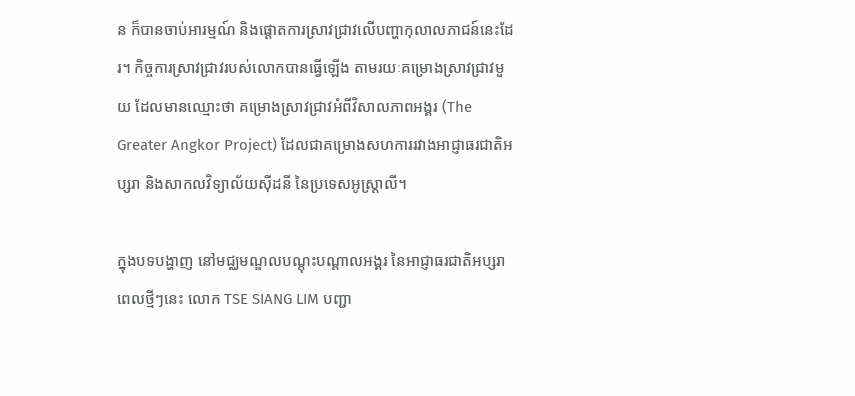ន ក៏បានចាប់អារម្មណ៍ និងផ្តោតការស្រាវជ្រាវលើបញ្ហាកុលាលភាជន៍នេះដែរ។ កិច្ចការស្រាវជ្រាវរបស់លោកបានធ្វើឡើង តាមរយៈគម្រោងស្រាវជ្រាវមួយ ដែលមានឈ្មោះថា គម្រោងស្រាវជ្រាវអំពីវិសាលភាពអង្គរ (The Greater Angkor Project) ដែលជាគម្រោងសហការរវាងអាជ្ញាធរជាតិអប្សរា និងសាកលវិទ្យាល័យស៊ីដនី នៃប្រទេសអូស្ត្រាលី។

ក្នុងបទបង្ហាញ នៅមជ្ឈមណ្ឌលបណ្តុះបណ្តាលអង្គរ នៃអាជ្ញាធរជាតិអប្សរា ពេលថ្មីៗនេះ លោក TSE SIANG LIM បញ្ជា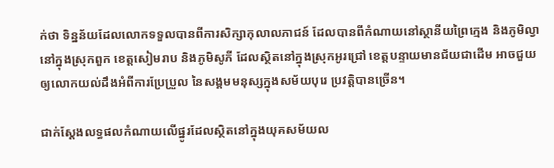ក់ថា ទិន្នន័យដែលលោកទទួលបានពីការសិក្សាកុលាលភាជន៍ ដែលបានពីកំណាយនៅស្ថានីយព្រៃក្មេង និងភូមិល្វា នៅក្នុងស្រុកពួក ខេត្តសៀមរាប និងភូមិសូភី ដែលស្ថិតនៅក្នុងស្រុកអូរជ្រៅ ខេត្តបន្ទាយមានជ័យជាដើម អាចជួយឲ្យលោកយល់ដឹងអំពីការប្រែប្រួល នៃសង្គមមនុស្សក្នុងសម័យបុរេ ប្រវត្តិបានច្រើន។

ជាក់ស្តែងលទ្ធផលកំណាយលើផ្នូរដែលស្ថិតនៅក្នុងយុគសម័យល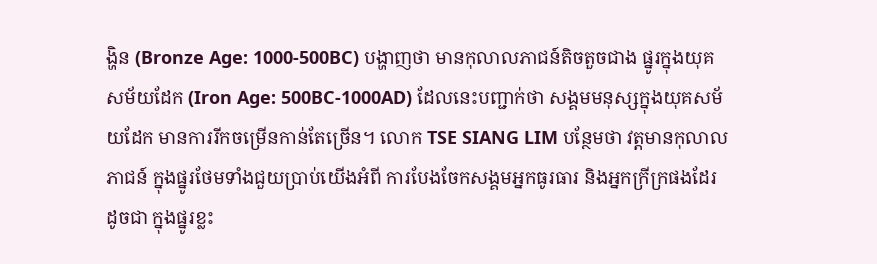ង្ហិន (Bronze Age: 1000-500BC) បង្ហាញថា មានកុលាលភាជន៍តិចតួចជាង ផ្នូរក្នុងយុគសម័យដែក (Iron Age: 500BC-1000AD) ដែលនេះបញ្ជាក់ថា សង្គមមនុស្សក្នុងយុគសម័យដែក មានការរីកចម្រើនកាន់តែច្រើន។ លោក TSE SIANG LIM បន្ថែមថា វត្តមានកុលាលភាជន៍ ក្នុងផ្នូរថែមទាំងជួយប្រាប់យើងអំពី ការបែងចែកសង្គមអ្នកធូរធារ និងអ្នកក្រីក្រផងដែរ ដូចជា ក្នុងផ្នូរខ្លះ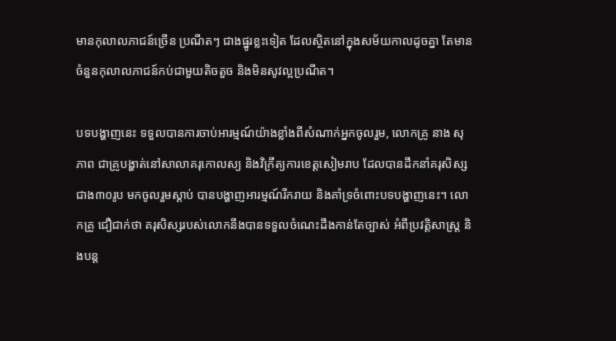មានកុលាលភាជន៍ច្រើន ប្រណីតៗ ជាងផ្នូរខ្លះទៀត ដែលស្ថិតនៅក្នុងសម័យកាលដូចគ្នា តែមានចំនួនកុលាលភាជន៍កប់ជាមួយតិចតួច និងមិនសូវល្អប្រណីត។

បទបង្ហាញនេះ ទទួលបានការចាប់អារម្មណ៍យ៉ាងខ្លាំងពីសំណាក់អ្នកចូលរួម, លោកគ្រូ នាង សុភាព ជាគ្រូបង្ហាត់នៅសាលាគរុកោលស្យ និងវិក្រឹត្យការខេត្តសៀមរាប ដែលបានដឹកនាំគរុសិស្សជាង៣០រូប មកចូលរួមស្តាប់ បានបង្ហាញអារម្មណ៍រីករាយ និងគាំទ្រចំពោះបទបង្ហាញនេះ។ លោកគ្រូ ជឿជាក់ថា គរុសិស្សរបស់លោកនឹងបានទទួលចំណេះដឹងកាន់តែច្បាស់ អំពីប្រវត្តិសាស្ត្រ និងបន្ត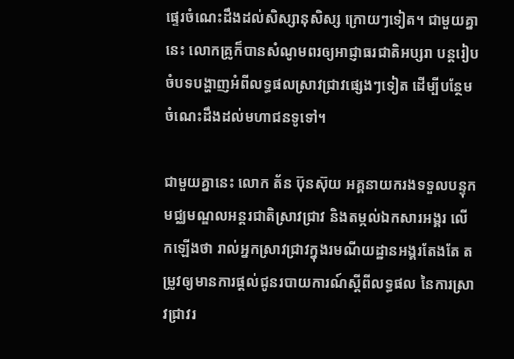ផ្ទេរចំណេះដឹងដល់សិស្សានុសិស្ស ក្រោយៗទៀត។ ជាមួយគ្នានេះ លោកគ្រូក៏បានសំណូមពរឲ្យអាជ្ញាធរជាតិអប្សរា បន្តរៀបចំបទបង្ហាញអំពីលទ្ធផលស្រាវជ្រាវផ្សេងៗទៀត ដើម្បីបន្ថែមចំណេះដឹងដល់មហាជនទូទៅ។

ជាមួយគ្នានេះ លោក ត័ន ប៊ុនស៊ុយ អគ្គនាយករងទទួលបន្ទុកមជ្ឈមណ្ឌលអន្តរជាតិស្រាវជ្រាវ និងតម្កល់ឯកសារអង្គរ លើកឡើងថា រាល់អ្នកស្រាវជ្រាវក្នុងរមណីយដ្ឋានអង្គរតែងតែ តម្រូវឲ្យមានការផ្តល់ជូនរបាយការណ៍ស្តីពីលទ្ធផល នៃការស្រាវជ្រាវរ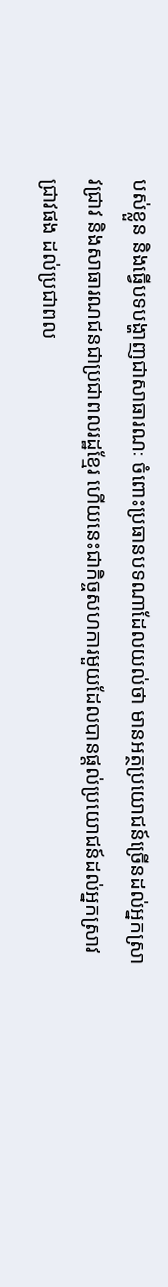បស់ខ្លួន និងធ្វើបទបង្ហាញជាសាធារណៈ ចំពោះប្រធានបទណាដែលយល់ថា មានអត្ថប្រយោជន៍ច្រើនដល់អ្នកស្រាវជ្រាវ និងសាធារណជនជាប្រជាពលរដ្ឋខ្មែរ ហើយនេះជាកិច្ចសហការមួយដែលបានផ្តល់ប្រយោជន៍ដល់អ្នកស្រាវជ្រាវផង ដល់ប្រជាពល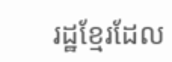រដ្ឋខ្មែរដែល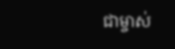ជាម្ចាស់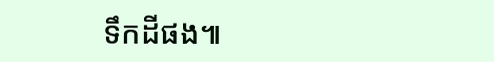ទឹកដីផង៕